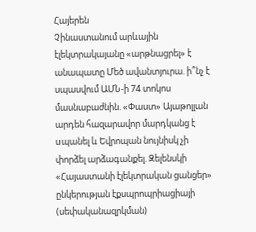Հայերեն
Չինաստանում արևային էլեկտրակայանը «արթնացրել» է անապատը Մեծ ավանտյուրա. ի՞նչ է սպասվում ԱՄՆ-ի 74 տոկոս մասնաբաժնին. «Փաստ» Այաթոլլան արդեն հազարավոր մարդկանց է uպանել և Եվրոպան նույնիսկ չի փորձել արձագանքել. Զելենսկի «Հայաստանի էլեկտրական ցանցեր» ընկերության էքսպրոպրիացիայի (սեփականազրկման)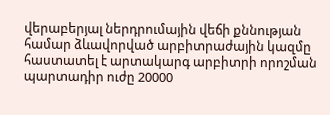վերաբերյալ ներդրումային վեճի քննության համար ձևավորված արբիտրաժային կազմը հաստատել է արտակարգ արբիտրի որոշման պարտադիր ուժը 20000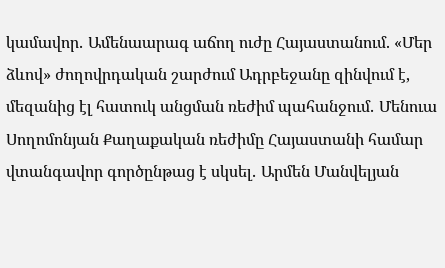կամավոր․ Ամենաարագ աճող ուժը Հայաստանում. «Մեր ձևով» ժողովրդական շարժում Ադրբեջանը զինվում է, մեզանից էլ հատուկ անցման ռեժիմ պահանջում․ Մենուա Սողոմոնյան Քաղաքական ռեժիմը Հայաստանի համար վտանգավոր գործընթաց է սկսել․ Արմեն Մանվելյան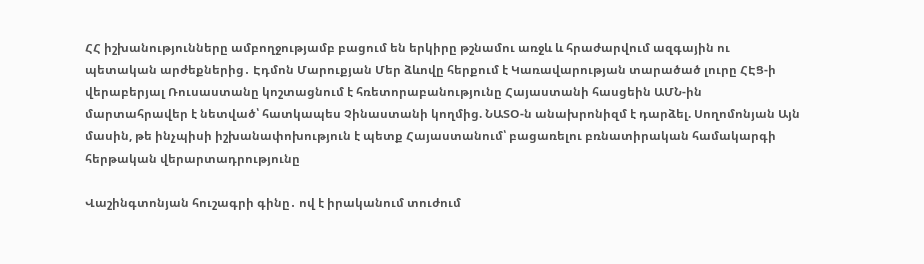ՀՀ իշխանությունները ամբողջությամբ բացում են երկիրը թշնամու առջև և հրաժարվում ազգային ու պետական արժեքներից․ Էդմոն Մարուքյան Մեր ձևովը հերքում է Կառավարության տարածած լուրը ՀԷՑ-ի վերաբերյալ Ռուսաստանը կոշտացնում է հռետորաբանությունը Հայաստանի հասցեին ԱՄՆ-ին մարտահրավեր է նետված՝ հատկապես Չինաստանի կողմից. ՆԱՏՕ-ն անախրոնիզմ է դարձել. Սողոմոնյան Այն մասին, թե ինչպիսի իշխանափոխություն է պետք Հայաստանում՝ բացառելու բռնատիրական համակարգի հերթական վերարտադրությունը

Վաշինգտոնյան հուշագրի գինը․ ով է իրականում տուժում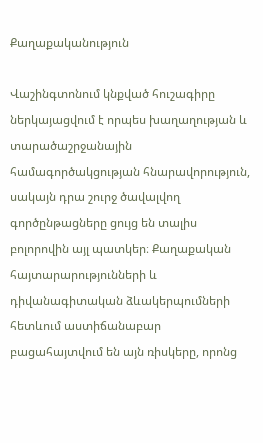Քաղաքականություն

Վաշինգտոնում կնքված հուշագիրը ներկայացվում է որպես խաղաղության և տարածաշրջանային համագործակցության հնարավորություն, սակայն դրա շուրջ ծավալվող գործընթացները ցույց են տալիս բոլորովին այլ պատկեր։ Քաղաքական հայտարարությունների և դիվանագիտական ձևակերպումների հետևում աստիճանաբար բացահայտվում են այն ռիսկերը, որոնց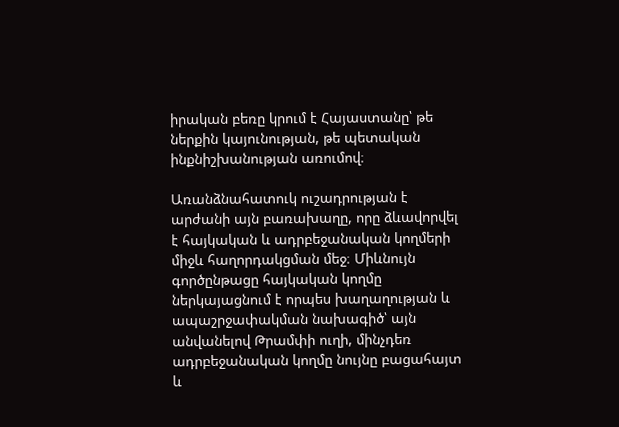իրական բեռը կրում է Հայաստանը՝ թե ներքին կայունության, թե պետական ինքնիշխանության առումով։

Առանձնահատուկ ուշադրության է արժանի այն բառախաղը, որը ձևավորվել է հայկական և ադրբեջանական կողմերի միջև հաղորդակցման մեջ։ Միևնույն գործընթացը հայկական կողմը ներկայացնում է որպես խաղաղության և ապաշրջափակման նախագիծ՝ այն անվանելով Թրամփի ուղի, մինչդեռ ադրբեջանական կողմը նույնը բացահայտ և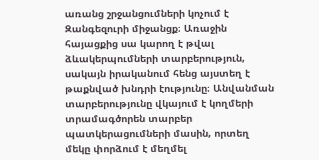առանց շրջանցումների կոչում է Զանգեզուրի միջանցք։ Առաջին հայացքից սա կարող է թվալ ձևակերպումների տարբերություն, սակայն իրականում հենց այստեղ է թաքնված խնդրի էությունը։ Անվանման տարբերությունը վկայում է կողմերի տրամագծորեն տարբեր պատկերացումների մասին, որտեղ մեկը փորձում է մեղմել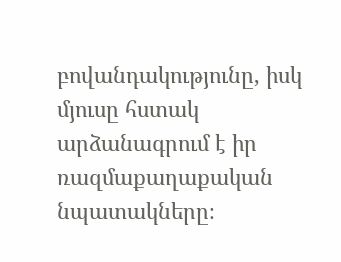բովանդակությունը, իսկ մյուսը հստակ արձանագրում է իր ռազմաքաղաքական նպատակները։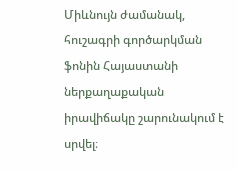Միևնույն ժամանակ, հուշագրի գործարկման ֆոնին Հայաստանի ներքաղաքական իրավիճակը շարունակում է սրվել։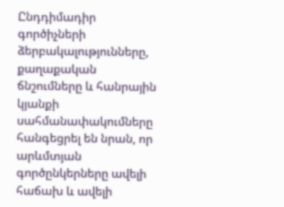Ընդդիմադիր գործիչների ձերբակալությունները, քաղաքական ճնշումները և հանրային կյանքի սահմանափակումները հանգեցրել են նրան, որ արևմտյան գործընկերները ավելի հաճախ և ավելի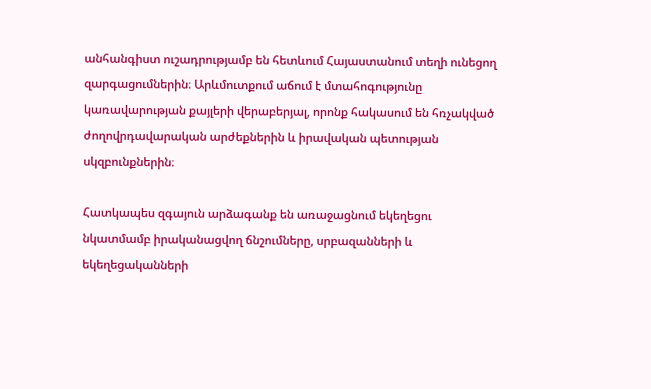անհանգիստ ուշադրությամբ են հետևում Հայաստանում տեղի ունեցող զարգացումներին։ Արևմուտքում աճում է մտահոգությունը կառավարության քայլերի վերաբերյալ, որոնք հակասում են հռչակված ժողովրդավարական արժեքներին և իրավական պետության սկզբունքներին։

Հատկապես զգայուն արձագանք են առաջացնում եկեղեցու նկատմամբ իրականացվող ճնշումները, սրբազանների և եկեղեցականների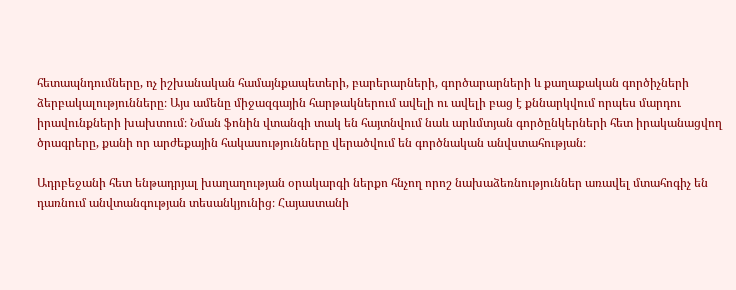հետապնդումները, ոչ իշխանական համայնքապետերի, բարերարների, գործարարների և քաղաքական գործիչների ձերբակալությունները։ Այս ամենը միջազգային հարթակներում ավելի ու ավելի բաց է քննարկվում որպես մարդու իրավունքների խախտում։ Նման ֆոնին վտանգի տակ են հայտնվում նաև արևմտյան գործընկերների հետ իրականացվող ծրագրերը, քանի որ արժեքային հակասությունները վերածվում են գործնական անվստահության։

Ադրբեջանի հետ ենթադրյալ խաղաղության օրակարգի ներքո հնչող որոշ նախաձեռնություններ առավել մտահոգիչ են դառնում անվտանգության տեսանկյունից։ Հայաստանի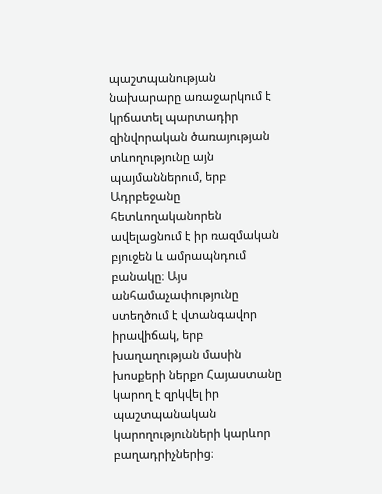պաշտպանության նախարարը առաջարկում է կրճատել պարտադիր զինվորական ծառայության տևողությունը այն պայմաններում, երբ Ադրբեջանը հետևողականորեն ավելացնում է իր ռազմական բյուջեն և ամրապնդում բանակը։ Այս անհամաչափությունը ստեղծում է վտանգավոր իրավիճակ, երբ խաղաղության մասին խոսքերի ներքո Հայաստանը կարող է զրկվել իր պաշտպանական կարողությունների կարևոր բաղադրիչներից։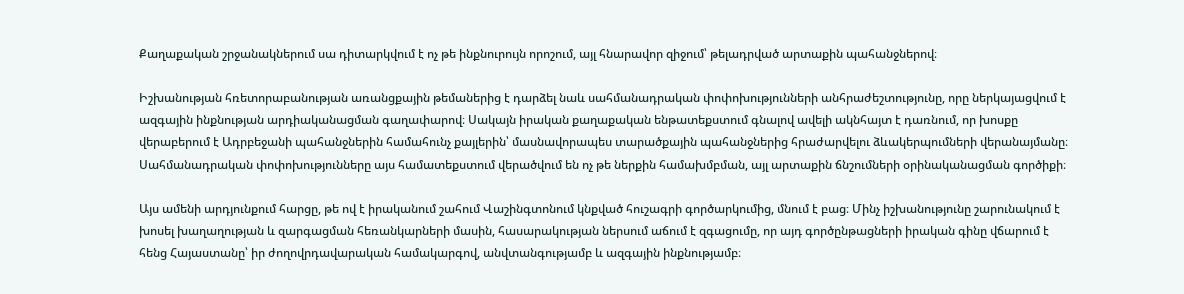Քաղաքական շրջանակներում սա դիտարկվում է ոչ թե ինքնուրույն որոշում, այլ հնարավոր զիջում՝ թելադրված արտաքին պահանջներով։

Իշխանության հռետորաբանության առանցքային թեմաներից է դարձել նաև սահմանադրական փոփոխությունների անհրաժեշտությունը, որը ներկայացվում է ազգային ինքնության արդիականացման գաղափարով։ Սակայն իրական քաղաքական ենթատեքստում գնալով ավելի ակնհայտ է դառնում, որ խոսքը վերաբերում է Ադրբեջանի պահանջներին համահունչ քայլերին՝ մասնավորապես տարածքային պահանջներից հրաժարվելու ձևակերպումների վերանայմանը։ Սահմանադրական փոփոխությունները այս համատեքստում վերածվում են ոչ թե ներքին համախմբման, այլ արտաքին ճնշումների օրինականացման գործիքի։

Այս ամենի արդյունքում հարցը, թե ով է իրականում շահում Վաշինգտոնում կնքված հուշագրի գործարկումից, մնում է բաց։ Մինչ իշխանությունը շարունակում է խոսել խաղաղության և զարգացման հեռանկարների մասին, հասարակության ներսում աճում է զգացումը, որ այդ գործընթացների իրական գինը վճարում է հենց Հայաստանը՝ իր ժողովրդավարական համակարգով, անվտանգությամբ և ազգային ինքնությամբ։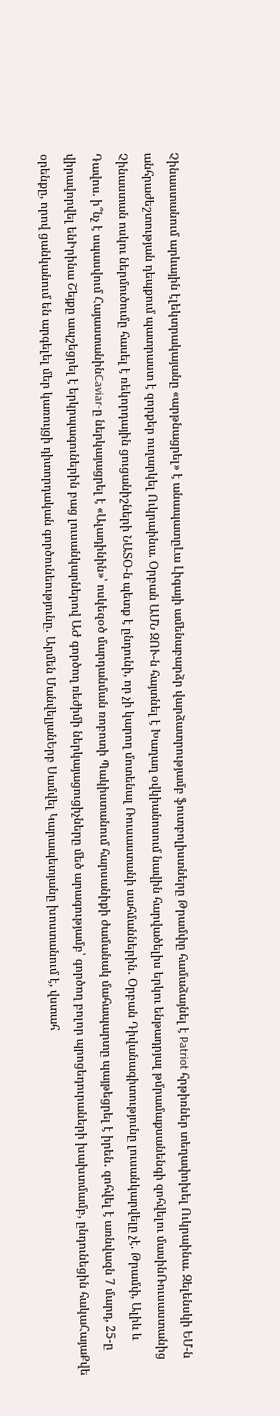Չինաստանում արևային էլեկտրակայանը «արթնացրել» է անապատըԼա Լիգայի ամենաբարձր վարձատրությամբ ֆուտբոլիստները Թրամփը համաձայնել է Patriot հրթիռներ տեղափոխել Ուկրաինա. Զելենսկի ԵՄ-ն անհրաժեշտության դեպքում պատրաստ է զորքեր ուղարկել Ուկրաինա. Օրբան ԱՄՆ ԶՈՒ-ն հայտնել է Խաղաղ օվկիանոսում նավին հարվածելիս երկու ենթադրյալ թմրամաքսանենգի զոհվելու մասինՌուսաստանից Չինաստան ոսկու ներմուծումը հասել է ռեկորդային ցուցանիշների ՆԱՏՕ-ն պետք է ընդունի, որ չի կարող մոտենալ Ռուսաստանի սահմաններին․ Օրբան Դիվանագիտությունը լուսանկարվելը չէ. Թրամփ, Ալիև և Դավոս. ի՞նչ է սպասվում ՀայաստանինCaviar-ը ներկայացրել է «Ալադինին»՝ ոսկեզօծ մարդանման ռոբոտի Պակիստանում հարսանիքի ժամանակ մահապարտը պայթեցրել է իրեն․ զոհվել է առնվազն 7 մարդ, 25-ը վիրավորվել ենԻրինա Շեյքը ապշեցրել է երկրպագուներին բաց լուսանկարներով ԱԺ գործող ռեժիմի ներկայացուցիչները մեծ արագությամբ՝ գործող բոլոր պրոցեդուրաների խախտմամբ, ընդունեցին հակաՀայաՔվե օրենքը, որով ցանկանում են արգելել մեր կառույցի դիտորդական գործունեությունը․ Արմեն ՄանվելյանԵրբ Սամվել Կարապետյանը խոստանում է, վստահ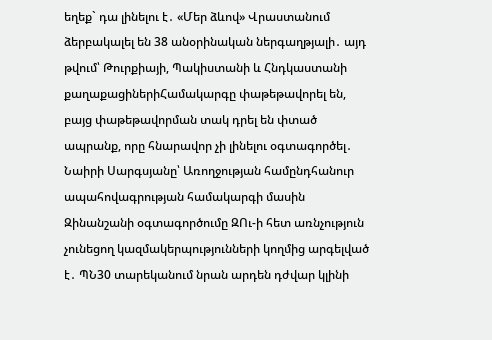եղեք` դա լինելու է․ «Մեր ձևով» Վրաստանում ձերբակալել են 38 անօրինական ներգաղթյալի․ այդ թվում՝ Թուրքիայի, Պակիստանի և Հնդկաստանի քաղաքացիներիՀամակարգը փաթեթավորել են, բայց փաթեթավորման տակ դրել են փտած ապրանք, որը հնարավոր չի լինելու օգտագործել․ Նաիրի Սարգսյանը՝ Առողջության համընդհանուր ապահովագրության համակարգի մասին Զինանշանի օգտագործումը ԶՈւ-ի հետ առնչություն չունեցող կազմակերպությունների կողմից արգելված է․ ՊՆ30 տարեկանում նրան արդեն դժվար կլինի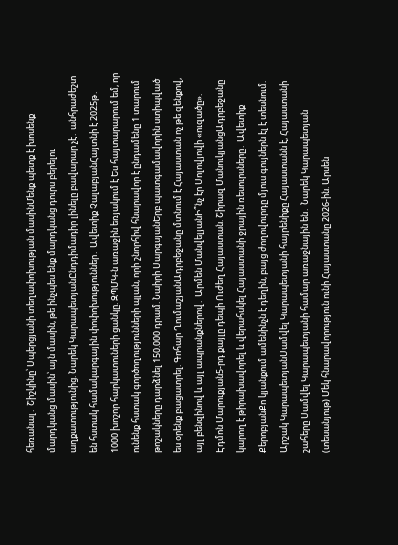հեռանալ․ Շիշկինը՝ Սպերցյանի տեղափոխության մասինՄենք պետք է խոսենք մարդկանց մասին՝ այն մասին, թե ինչպես ենք մարդկանց դուրս բերելու աղքատությունից. Նարեկ ԿարապետյանԸնդդիմադիր լինելը բավարար չէ․ անհրաժեշտ են հստակ համակարգային փոփոխություններ․ Ավետիք ՉալաբյանՀայտնի է 2025թ․ 1000 խոշոր հարկատուների ցանկը. ԶՊՄԿ-ն առաջին եռյակում է Ես հայտարարում եմ, որ ունենք հստակ գործողությունների պլան, որի շնորհիվ հնարավոր է ընդամենը 1 տարում թոշակները դարձնել 150.000 դրամ. Նաիրի ՍարգսյանԵրբ պատգամավորին ստիպված ես օրենք բացատրել. Գոհար ՂումաշյանԱդրբեջանը մտնում է Հայաստան ոչ թե զենքով, այլ բենզինով և այլ ապրանքներով․ Արմեն ՄանվելյանԻ՞նչ էր Սոլովյովի «ուզածը». Էդմոն Մարուքյան5-րդ քայլը դեպի Ուժեղ Հայաստան. Շիրազ ՄանուկյանցԱդրբեջանը կարող է թիրախավորել և վերահսկել Հայաստանի ջրային ռեսուրսները․ Ավետիք ՔերոբյանՔո կյանքում ամենինչն է դեղին, բայց ժողովուրդը մյուս գույներն էլ է տեսնում. Արշակ ԿարապետյանՍամվել Կարապետյանի հայրենիքը Հայաստանն է, Հայաստանի շահերը Սամվել Կարապետյանի համար առաջնային են․ Նարեկ Կարապետյան (տեսանյութ) Մեկ հնարավորություն ունի Հայաստանը 2026-ին. Արսեն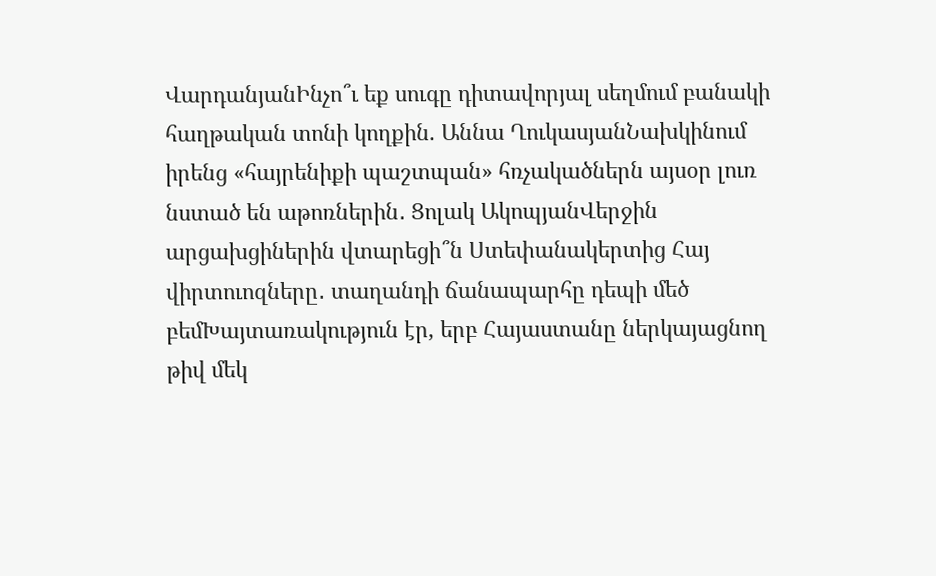ՎարդանյանԻնչո՞ւ եք սուգը դիտավորյալ սեղմում բանակի հաղթական տոնի կողքին. Աննա ՂուկասյանՆախկինում իրենց «հայրենիքի պաշտպան» հռչակածներն այսօր լուռ նստած են աթոռներին․ Ցոլակ ԱկոպյանՎերջին արցախցիներին վտարեցի՞ն Ստեփանակերտից Հայ վիրտուոզները․ տաղանդի ճանապարհը դեպի մեծ բեմԽայտառակություն էր, երբ Հայաստանը ներկայացնող թիվ մեկ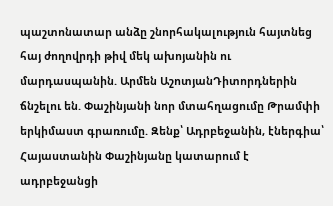պաշտոնատար անձը շնորհակալություն հայտնեց հայ ժողովրդի թիվ մեկ ախոյանին ու մարդասպանին. Արմեն ԱշոտյանԴիտորդներին ճնշելու են. Փաշինյանի նոր մտահղացումը Թրամփի երկիմաստ գրառումը. Զենք՝ Ադրբեջանին, էներգիա՝ Հայաստանին Փաշինյանը կատարում է ադրբեջանցի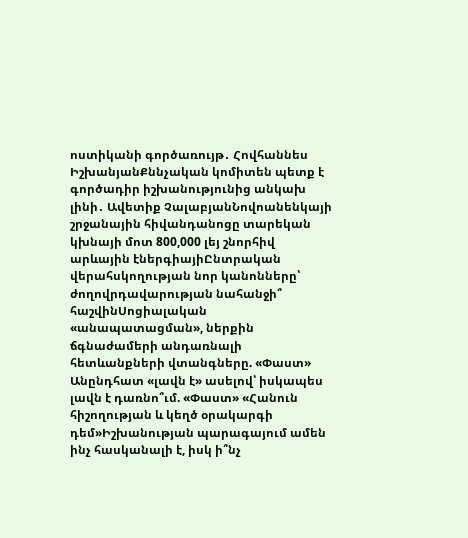ոստիկանի գործառույթ․ Հովհաննես ԻշխանյանՔննչական կոմիտեն պետք է գործադիր իշխանությունից անկախ լինի․ Ավետիք ՉալաբյանՆովոանենկայի շրջանային հիվանդանոցը տարեկան կխնայի մոտ 800,000 լեյ շնորհիվ արևային էներգիայիԸնտրական վերահսկողության նոր կանոնները՝ ժողովրդավարության նահանջի՞ հաշվինՍոցիալական «անապատացման», ներքին ճգնաժամերի անդառնալի հետևանքների վտանգները. «Փաստ» Անընդհատ «լավն է» ասելով՝ իսկապես լավն է դառնո՞ւմ. «Փաստ» «Հանուն հիշողության և կեղծ օրակարգի դեմ»Իշխանության պարագայում ամեն ինչ հասկանալի է, իսկ ի՞նչ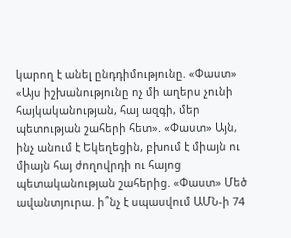կարող է անել ընդդիմությունը. «Փաստ» «Այս իշխանությունը ոչ մի աղերս չունի հայկականության, հայ ազգի, մեր պետության շահերի հետ». «Փաստ» Այն, ինչ անում է Եկեղեցին, բխում է միայն ու միայն հայ ժողովրդի ու հայոց պետականության շահերից. «Փաստ» Մեծ ավանտյուրա. ի՞նչ է սպասվում ԱՄՆ-ի 74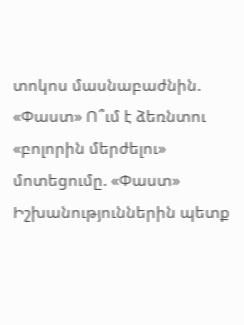տոկոս մասնաբաժնին. «Փաստ» Ո՞ւմ է ձեռնտու «բոլորին մերժելու» մոտեցումը. «Փաստ» Իշխանություններին պետք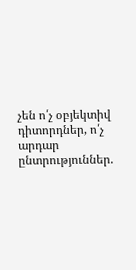չեն ո՛չ օբյեկտիվ դիտորդներ, ո՛չ արդար ընտրություններ.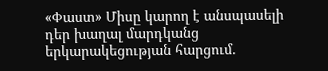«Փաստ» Միսը կարող է անսպասելի դեր խաղալ մարդկանց երկարակեցության հարցում.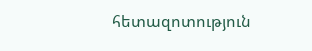հետազոտություն